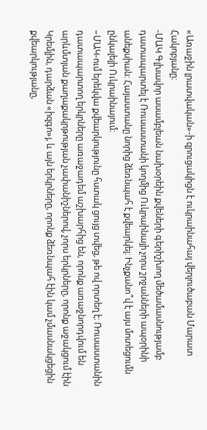«Առաջին լրատվական»-ի զրուցակիցն է ուկրաինահայ վերլուծաբան Մարատ Հակոբյանը։
-ՄԱԿ Գլխավոր ասամբլեան նախօրեին քվեների գերիշխող մեծամասնությամբ դատապարտել է Ռուսաստանի կողմից Ուկրաինայի չորս շրջանների ապօրինի անեքսիան: Հայաստանը նորից ձեռնպահ է քվեարկել։ Ինչքանո՞վ է այս մոտեցումն ընկալելի Ուկրաինայում։
–ՄԱԿ-ում երեկվա քվեարկությունը հստակ ցույց տվեց, թե ով որտեղ է։ Ռուսաստանին դատապարտող երկրները առաջադեմ աշխարհից են, որոնք առաջնորդվում են արևմտյան քաղաքակրթության չափանիշներով, չորս երկրները, որոնք աջակցում էին Կրեմլին, դարձան «իզգո»յ, և այն երկրները, որոնք ձեռնպահ էին կամ չմասնակցեցին քվեարկությանը,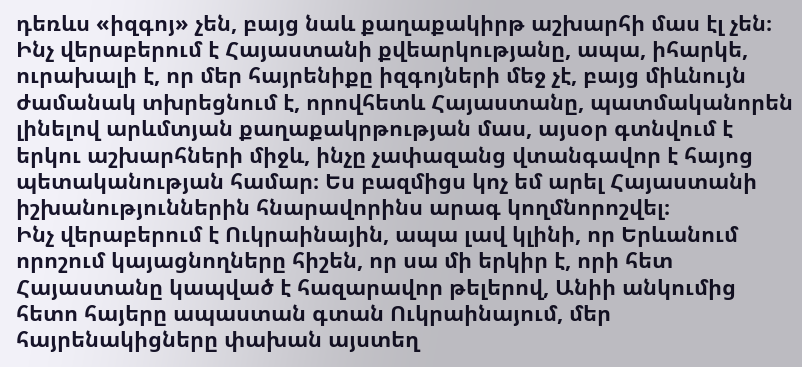դեռևս «իզգոյ» չեն, բայց նաև քաղաքակիրթ աշխարհի մաս էլ չեն։
Ինչ վերաբերում է Հայաստանի քվեարկությանը, ապա, իհարկե, ուրախալի է, որ մեր հայրենիքը իզգոյների մեջ չէ, բայց միևնույն ժամանակ տխրեցնում է, որովհետև Հայաստանը, պատմականորեն լինելով արևմտյան քաղաքակրթության մաս, այսօր գտնվում է երկու աշխարհների միջև, ինչը չափազանց վտանգավոր է հայոց պետականության համար։ Ես բազմիցս կոչ եմ արել Հայաստանի իշխանություններին հնարավորինս արագ կողմնորոշվել։
Ինչ վերաբերում է Ուկրաինային, ապա լավ կլինի, որ Երևանում որոշում կայացնողները հիշեն, որ սա մի երկիր է, որի հետ Հայաստանը կապված է հազարավոր թելերով, Անիի անկումից հետո հայերը ապաստան գտան Ուկրաինայում, մեր հայրենակիցները փախան այստեղ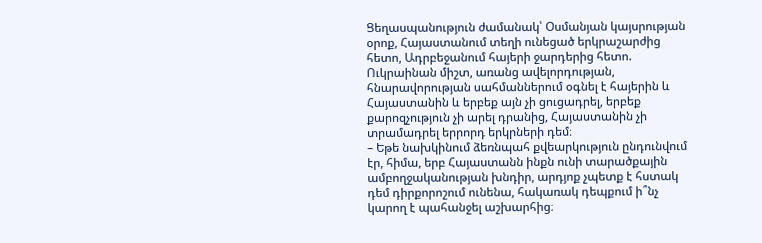Ցեղասպանություն ժամանակ՝ Օսմանյան կայսրության օրոք, Հայաստանում տեղի ունեցած երկրաշարժից հետո, Ադրբեջանում հայերի ջարդերից հետո. Ուկրաինան միշտ, առանց ավելորդության, հնարավորության սահմաններում օգնել է հայերին և Հայաստանին և երբեք այն չի ցուցադրել, երբեք քարոզչություն չի արել դրանից, Հայաստանին չի տրամադրել երրորդ երկրների դեմ։
– Եթե նախկինում ձեռնպահ քվեարկություն ընդունվում էր, հիմա, երբ Հայաստանն ինքն ունի տարածքային ամբողջականության խնդիր, արդյոք չպետք է հստակ դեմ դիրքորոշում ունենա, հակառակ դեպքում ի՞նչ կարող է պահանջել աշխարհից։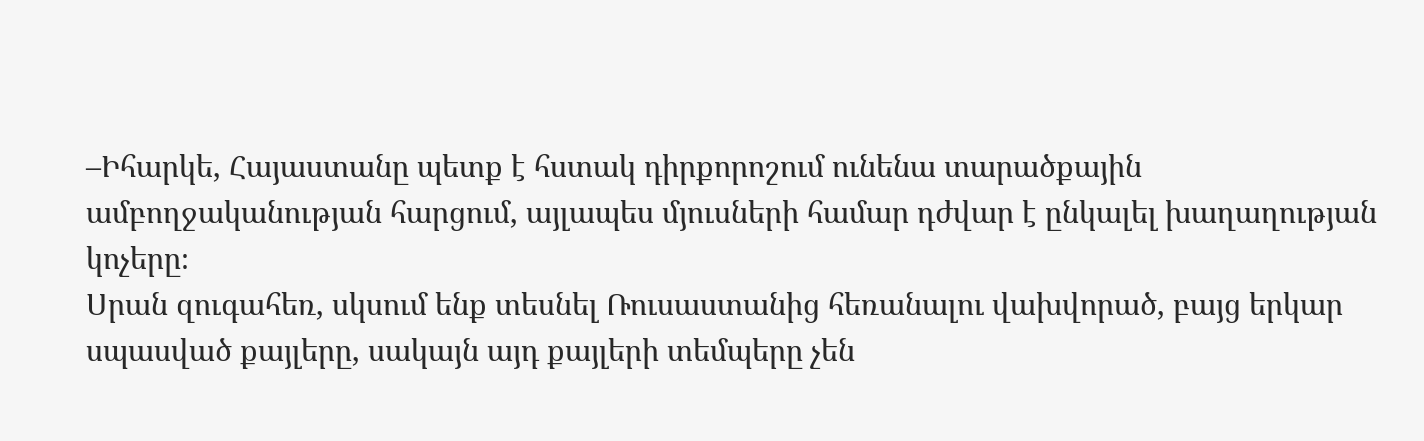–Իհարկե, Հայաստանը պետք է հստակ դիրքորոշում ունենա տարածքային ամբողջականության հարցում, այլապես մյուսների համար դժվար է ընկալել խաղաղության կոչերը։
Սրան զուգահեռ, սկսում ենք տեսնել Ռուսաստանից հեռանալու վախվորած, բայց երկար սպասված քայլերը, սակայն այդ քայլերի տեմպերը չեն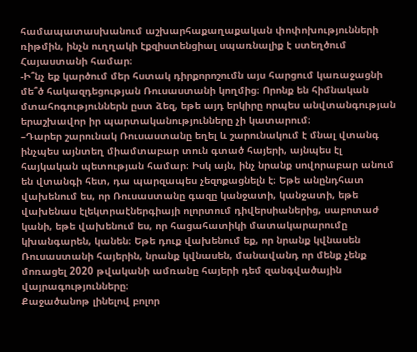համապատասխանում աշխարհաքաղաքական փոփոխությունների ռիթմին, ինչն ուղղակի էքզիստենցիալ սպառնալիք է ստեղծում Հայաստանի համար։
-Ի՞նչ եք կարծում մեր հստակ դիրքորոշումն այս հարցում կառաջացնի մե՞ծ հակազդեցության Ռուսաստանի կողմից։ Որոնք են հիմնական մտահոգություններն ըստ ձեզ, եթե այդ երկիրը որպես անվտանգության երաշխավոր իր պարտականությունները չի կատարում։
–Դարեր շարունակ Ռուսաստանը եղել և շարունակում է մնալ վտանգ ինչպես այնտեղ միամտաբար տուն գտած հայերի, այնպես էլ հայկական պետության համար։ Իսկ այն, ինչ նրանք սովորաբար անում են վտանգի հետ, դա պարզապես չեզոքացնելն է։ Եթե անընդհատ վախենում ես, որ Ռուսաստանը գազը կանջատի, կանջատի, եթե վախենաս էլեկտրաէներգիայի ոլորտում դիվերսիաներից, սաբոտաժ կանի, եթե վախենում ես, որ հացահատիկի մատակարարումը կխանգարեն, կանեն։ Եթե դուք վախենում եք, որ նրանք կվնասեն Ռուսաստանի հայերին, նրանք կվնասեն, մանավանդ որ մենք չենք մոռացել 2020 թվականի ամռանը հայերի դեմ զանգվածային վայրագությունները։
Քաջածանոթ լինելով բոլոր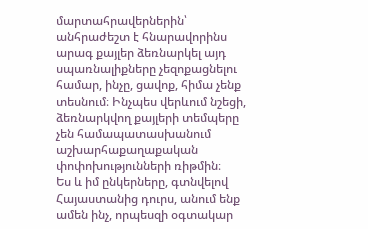մարտահրավերներին՝ անհրաժեշտ է հնարավորինս արագ քայլեր ձեռնարկել այդ սպառնալիքները չեզոքացնելու համար, ինչը, ցավոք, հիմա չենք տեսնում։ Ինչպես վերևում նշեցի, ձեռնարկվող քայլերի տեմպերը չեն համապատասխանում աշխարհաքաղաքական փոփոխությունների ռիթմին։
Ես և իմ ընկերները, գտնվելով Հայաստանից դուրս, անում ենք ամեն ինչ, որպեսզի օգտակար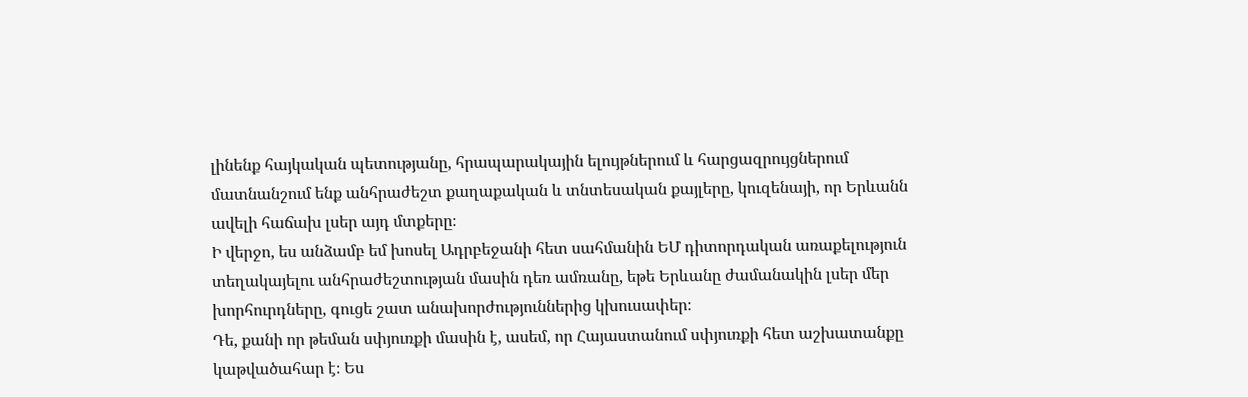լինենք հայկական պետությանը, հրապարակային ելույթներում և հարցազրույցներում մատնանշում ենք անհրաժեշտ քաղաքական և տնտեսական քայլերը, կուզենայի, որ Երևանն ավելի հաճախ լսեր այդ մտքերը։
Ի վերջո, ես անձամբ եմ խոսել Ադրբեջանի հետ սահմանին ԵՄ դիտորդական առաքելություն տեղակայելու անհրաժեշտության մասին դեռ ամռանը, եթե Երևանը ժամանակին լսեր մեր խորհուրդները, գուցե շատ անախորժություններից կխուսափեր։
Դե, քանի որ թեման սփյուռքի մասին է, ասեմ, որ Հայաստանում սփյուռքի հետ աշխատանքը կաթվածահար է։ Ես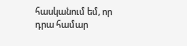հասկանում եմ, որ դրա համար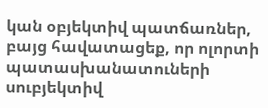կան օբյեկտիվ պատճառներ, բայց հավատացեք, որ ոլորտի պատասխանատուների սուբյեկտիվ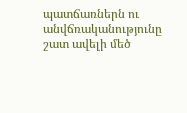պատճառներն ու անվճռականությունը շատ ավելի մեծ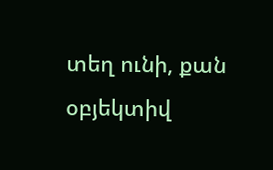տեղ ունի, քան օբյեկտիվ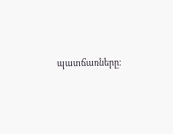պատճառները։